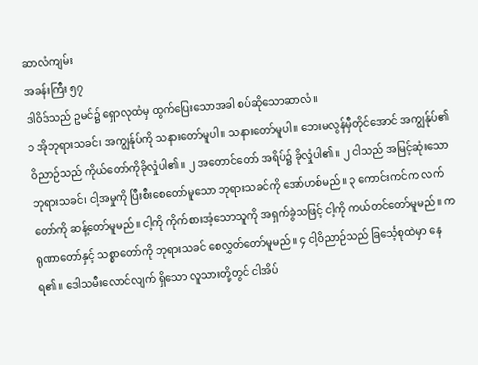ဆာလံကျမ်း
အခန်းကြီး ၅၇
ဒါဝိဒ်သည် ဥမင်၌ ရှောလုထံမှ ထွက်ပြေးသောအခါ စပ်ဆိုသောဆာလံ။
၁ အိုဘုရားသခင်၊ အကျွန်ုပ်ကို သနားတော်မူပါ။ သနားတော်မူပါ။ ဘေးမလွန်မှီတိုင်အောင် အကျွန်ုပ်၏ ဝိညာဉ်သည် ကိုယ်တော်ကိုခိုလှုံပါ၏။ ၂ အတောင်တော် အရိပ်၌ ခိုလှုံပါ၏။ ၂ ငါသည် အမြင့်ဆုံးသော ဘုရားသခင်၊ ငါ့အမှုကို ပြီးစီးစေတော်မူသော ဘုရားသခင်ကို အော်ဟစ်မည်။ ၃ ကောင်းကင်က လက်တော်ကို ဆန့်တော်မူမည်။ ငါ့ကို ကိုက်စားအံ့သောသူကို အရှက်ခွဲသဖြင့် ငါ့ကို ကယ်တင်တော်မူမည်။ ကရုဏာတော်နှင့် သစ္စာတော်ကို ဘုရားသခင် စေလွှတ်တော်မူမည်။ ၄ ငါ့ဝိညာဉ်သည် ခြင်္သေ့စုထဲမှာ နေရ၏။ ဒေါသမီးလောင်လျက် ရှိသော လူသားတို့တွင် ငါအိပ်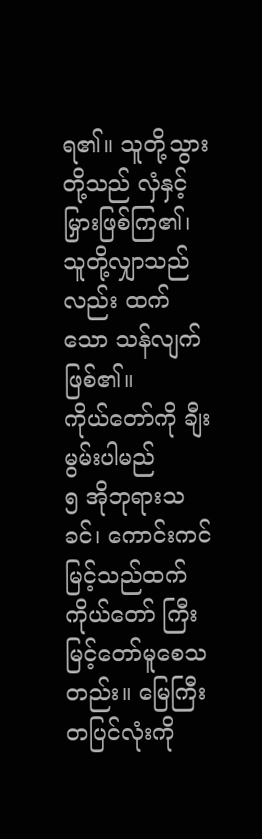ရ၏။ သူတို့သွားတို့သည် လှံနှင့် မြှားဖြစ်ကြ၏၊ သူတို့လျှာသည်လည်း ထက်သော သန်လျက်ဖြစ်၏။
ကိုယ်တော်ကို ချီးမွမ်းပါမည်
၅ အိုဘုရားသခင်၊ ကောင်းကင်မြင့်သည်ထက် ကိုယ်တော် ကြီးမြင့်တော်မူစေသတည်း။ မြေကြီးတပြင်လုံးကို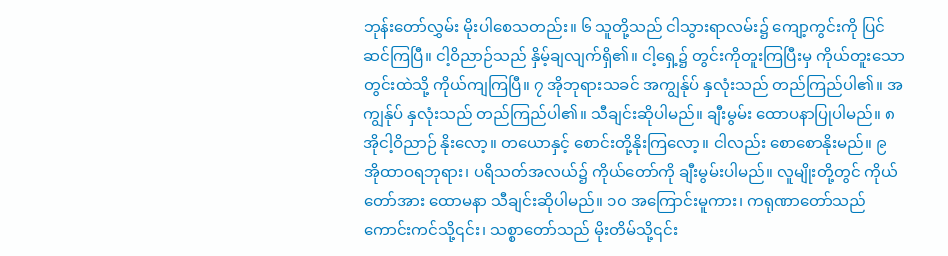ဘုန်းတော်လွှမ်း မိုးပါစေသတည်း။ ၆ သူတို့သည် ငါသွားရာလမ်း၌ ကျော့ကွင်းကို ပြင်ဆင်ကြပြီ။ ငါ့ဝိညာဉ်သည် နှိမ့်ချလျက်ရှိ၏။ ငါ့ရှေ့၌ တွင်းကိုတူးကြပြီးမှ ကိုယ်တူးသော တွင်းထဲသို့ ကိုယ်ကျကြပြီ။ ၇ အိုဘုရားသခင် အကျွန်ုပ် နှလုံးသည် တည်ကြည်ပါ၏။ အကျွန်ုပ် နှလုံးသည် တည်ကြည်ပါ၏။ သီချင်းဆိုပါမည်။ ချီးမွမ်း ထောပနာပြုပါမည်။ ၈ အိုငါ့ဝိညာဉ် နိုးလော့။ တယောနှင့် စောင်းတို့နိုးကြလော့။ ငါလည်း စောစောနိုးမည်။ ၉ အိုထာဝရဘုရား၊ ပရိသတ်အလယ်၌ ကိုယ်တော်ကို ချီးမွမ်းပါမည်။ လူမျိုးတို့တွင် ကိုယ်တော်အား ထောမနာ သီချင်းဆိုပါမည်။ ၁၀ အကြောင်းမူကား၊ ကရုဏာတော်သည် ကောင်းကင်သို့၎င်း၊ သစ္စာတော်သည် မိုးတိမ်သို့၎င်း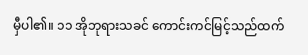မှီပါ၏။ ၁၁ အိုဘုရားသခင် ကောင်းကင်မြင့်သည်ထက်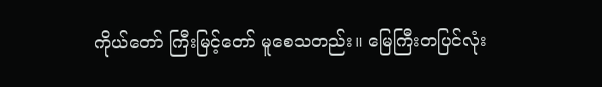ကိုယ်တော် ကြီးမြင့်တော် မူစေသတည်း။ မြေကြီးတပြင်လုံး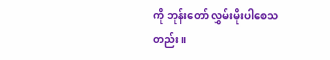ကို ဘုန်းတော် လွှမ်းမိုးပါစေသတည်း။